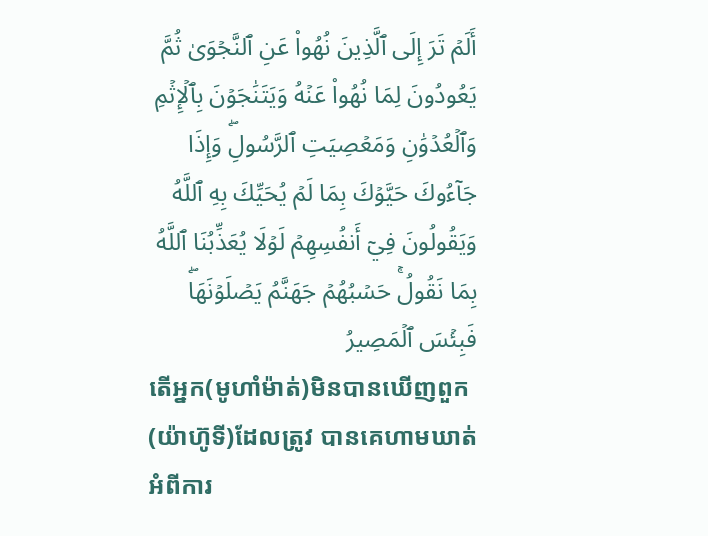أَلَمۡ تَرَ إِلَى ٱلَّذِينَ نُهُواْ عَنِ ٱلنَّجۡوَىٰ ثُمَّ يَعُودُونَ لِمَا نُهُواْ عَنۡهُ وَيَتَنَٰجَوۡنَ بِٱلۡإِثۡمِ وَٱلۡعُدۡوَٰنِ وَمَعۡصِيَتِ ٱلرَّسُولِۖ وَإِذَا جَآءُوكَ حَيَّوۡكَ بِمَا لَمۡ يُحَيِّكَ بِهِ ٱللَّهُ وَيَقُولُونَ فِيٓ أَنفُسِهِمۡ لَوۡلَا يُعَذِّبُنَا ٱللَّهُ بِمَا نَقُولُۚ حَسۡبُهُمۡ جَهَنَّمُ يَصۡلَوۡنَهَاۖ فَبِئۡسَ ٱلۡمَصِيرُ
តើអ្នក(មូហាំម៉ាត់)មិនបានឃើញពួក(យ៉ាហ៊ូទី)ដែលត្រូវ បានគេហាមឃាត់អំពីការ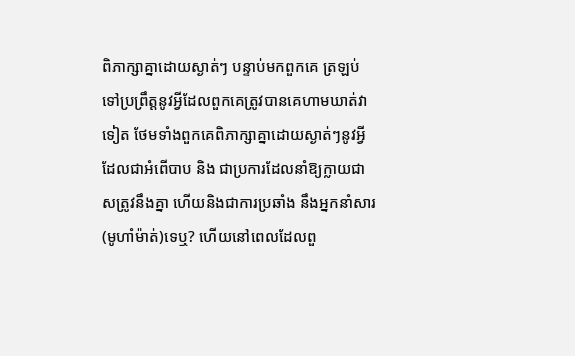ពិភាក្សាគ្នាដោយស្ងាត់ៗ បន្ទាប់មកពួកគេ ត្រឡប់ទៅប្រព្រឹត្ដនូវអ្វីដែលពួកគេត្រូវបានគេហាមឃាត់វាទៀត ថែមទាំងពួកគេពិភាក្សាគ្នាដោយស្ងាត់ៗនូវអ្វីដែលជាអំពើបាប និង ជាប្រការដែលនាំឱ្យក្លាយជាសត្រូវនឹងគ្នា ហើយនិងជាការប្រឆាំង នឹងអ្នកនាំសារ(មូហាំម៉ាត់)ទេឬ? ហើយនៅពេលដែលពួ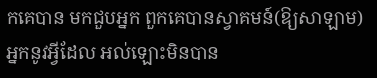កគេបាន មកជួបអ្នក ពួកគេបានស្វាគមន៍(ឱ្យសាឡាម)អ្នកនូវអ្វីដែល អល់ឡោះមិនបាន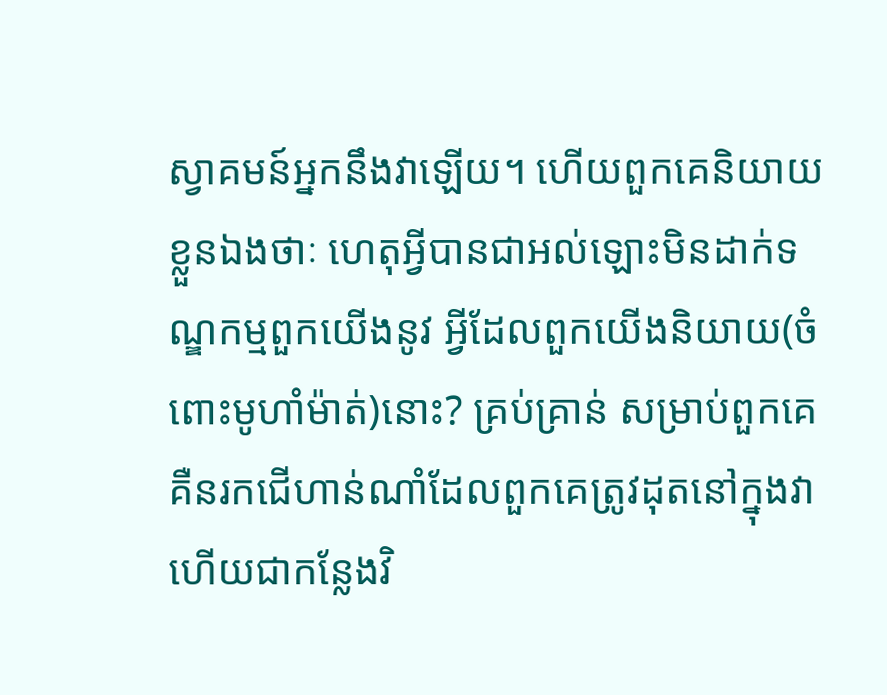ស្វាគមន៍អ្នកនឹងវាឡើយ។ ហើយពួកគេនិយាយ ខ្លួនឯងថាៈ ហេតុអ្វីបានជាអល់ឡោះមិនដាក់ទណ្ឌកម្មពួកយើងនូវ អ្វីដែលពួកយើងនិយាយ(ចំពោះមូហាំម៉ាត់)នោះ? គ្រប់គ្រាន់ សម្រាប់ពួកគេគឺនរកជើហាន់ណាំដែលពួកគេត្រូវដុតនៅក្នុងវា ហើយជាកន្លែងវិ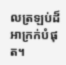លត្រឡប់ដ៏អាក្រក់បំផុត។